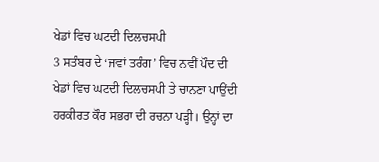ਖੇਡਾਂ ਵਿਚ ਘਟਦੀ ਦਿਲਚਸਪੀ
3 ਸਤੰਬਰ ਦੇ ‘ਜਵਾਂ ਤਰੰਗ’ ਵਿਚ ਨਵੀਂ ਪੌਦ ਦੀ ਖੇਡਾਂ ਵਿਚ ਘਟਦੀ ਦਿਲਚਸਪੀ ਤੇ ਚਾਨਣਾ ਪਾਉਂਦੀ ਹਰਕੀਰਤ ਕੌਰ ਸਭਰਾ ਦੀ ਰਚਨਾ ਪੜ੍ਹੀ। ਉਨ੍ਹਾਂ ਦਾ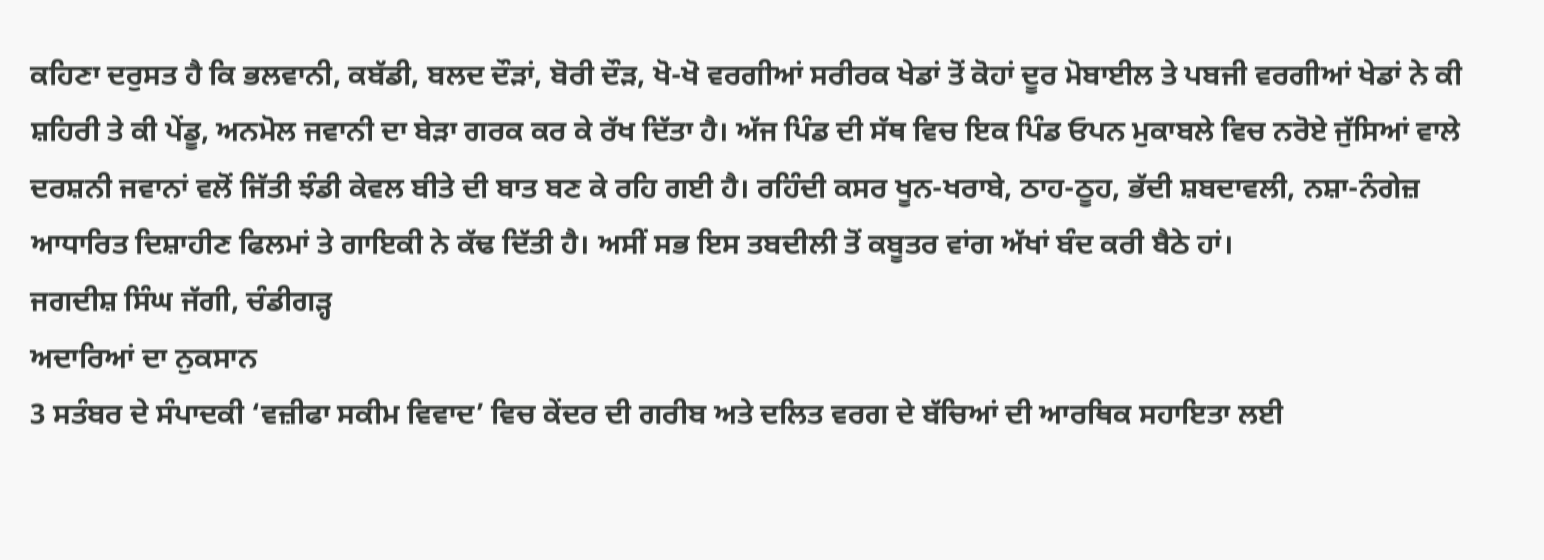ਕਹਿਣਾ ਦਰੁਸਤ ਹੈ ਕਿ ਭਲਵਾਨੀ, ਕਬੱਡੀ, ਬਲਦ ਦੌੜਾਂ, ਬੋਰੀ ਦੌੜ, ਖੋ-ਖੋ ਵਰਗੀਆਂ ਸਰੀਰਕ ਖੇਡਾਂ ਤੋਂ ਕੋਹਾਂ ਦੂਰ ਮੋਬਾਈਲ ਤੇ ਪਬਜੀ ਵਰਗੀਆਂ ਖੇਡਾਂ ਨੇ ਕੀ ਸ਼ਹਿਰੀ ਤੇ ਕੀ ਪੇਂਡੂ, ਅਨਮੋਲ ਜਵਾਨੀ ਦਾ ਬੇੜਾ ਗਰਕ ਕਰ ਕੇ ਰੱਖ ਦਿੱਤਾ ਹੈ। ਅੱਜ ਪਿੰਡ ਦੀ ਸੱਥ ਵਿਚ ਇਕ ਪਿੰਡ ਓਪਨ ਮੁਕਾਬਲੇ ਵਿਚ ਨਰੋਏ ਜੁੱਸਿਆਂ ਵਾਲੇ ਦਰਸ਼ਨੀ ਜਵਾਨਾਂ ਵਲੋਂ ਜਿੱਤੀ ਝੰਡੀ ਕੇਵਲ ਬੀਤੇ ਦੀ ਬਾਤ ਬਣ ਕੇ ਰਹਿ ਗਈ ਹੈ। ਰਹਿੰਦੀ ਕਸਰ ਖੂਨ-ਖਰਾਬੇ, ਠਾਹ-ਠੂਹ, ਭੱਦੀ ਸ਼ਬਦਾਵਲੀ, ਨਸ਼ਾ-ਨੰਗੇਜ਼ ਆਧਾਰਿਤ ਦਿਸ਼ਾਹੀਣ ਫਿਲਮਾਂ ਤੇ ਗਾਇਕੀ ਨੇ ਕੱਢ ਦਿੱਤੀ ਹੈ। ਅਸੀਂ ਸਭ ਇਸ ਤਬਦੀਲੀ ਤੋਂ ਕਬੂਤਰ ਵਾਂਗ ਅੱਖਾਂ ਬੰਦ ਕਰੀ ਬੈਠੇ ਹਾਂ।
ਜਗਦੀਸ਼ ਸਿੰਘ ਜੱਗੀ, ਚੰਡੀਗੜ੍ਹ
ਅਦਾਰਿਆਂ ਦਾ ਨੁਕਸਾਨ
3 ਸਤੰਬਰ ਦੇ ਸੰਪਾਦਕੀ ‘ਵਜ਼ੀਫਾ ਸਕੀਮ ਵਿਵਾਦ’ ਵਿਚ ਕੇਂਦਰ ਦੀ ਗਰੀਬ ਅਤੇ ਦਲਿਤ ਵਰਗ ਦੇ ਬੱਚਿਆਂ ਦੀ ਆਰਥਿਕ ਸਹਾਇਤਾ ਲਈ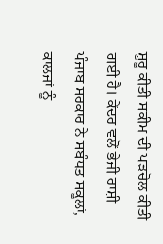ਸ਼ੁਰੂ ਕੀਤੀ ਸਕੀਮ ਦੀ ਪੜਚੋਲ ਕੀਤੀ ਗਈ ਹੈ। ਕੇਂਦਰ ਵਲੋਂ ਭੇਜੀ ਰਾਸ਼ੀ ਪੰਜਾਬ ਸਰਕਾਰ ਨੇ ਸਬੰਧਤ ਸਕੂਲਾਂ, ਕਾਲਜਾਂ ਨੂੰ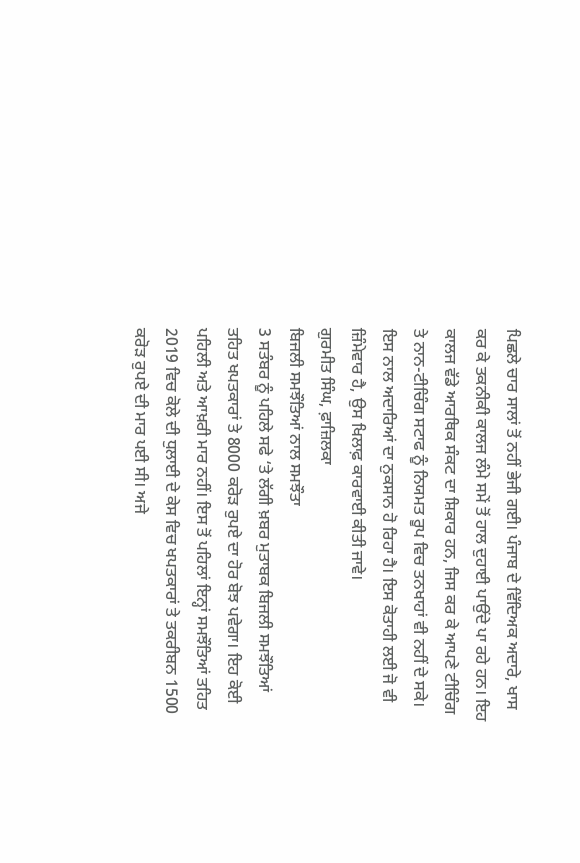ਪਿਛਲੇ ਚਾਰ ਸਾਲਾਂ ਤੋਂ ਨਹੀਂ ਭੇਜੀ ਗਈ। ਪੰਜਾਬ ਦੇ ਵਿੱਦਿਅਕ ਅਦਾਰੇ, ਖਾਸ ਕਰ ਕੇ ਤਕਨੀਕੀ ਕਾਲਜ ਲੰਮੇ ਸਮੇਂ ਤੋਂ ਹਾਲ ਦੁਹਾਈ ਪਾਉਂਦੇ ਪਾ ਰਹੇ ਹਨ। ਇਹ ਕਾਲਜ ਵੱਡੇ ਆਰਥਿਕ ਸੰਕਟ ਦਾ ਸ਼ਿਕਾਰ ਹਨ, ਜਿਸ ਕਰ ਕੇ ਆਪਣੇ ਟੀਚਿੰਗ ਤੇ ਨਾਨ-ਟੀਚਿੰਗ ਸਟਾਫ ਨੂੰ ਨਿਯਮਤ ਰੂਪ ਵਿਚ ਤਨਖਾਹਾਂ ਵੀ ਨਹੀਂ ਦੇ ਸਕੇ। ਇਸ ਨਾਲ ਅਦਾਰਿਆਂ ਦਾ ਨੁਕਸਾਨ ਹੋ ਰਿਹਾ ਹੈ। ਇਸ ਕੋਤਾਹੀ ਲਈ ਜੋ ਵੀ ਜ਼ਿੰਮੇਵਾਰ ਹੈ, ਉਸ ਖਿਲਾਫ਼ ਕਾਰਵਾਈ ਕੀਤੀ ਜਾਵੇ।
ਗੁਰਮੀਤ ਸਿੰਘ, ਫ਼ਾਜ਼ਿਲਕਾ
ਬਿਜਲੀ ਸਮਝੌਤਿਆਂ ਨਾਲ ਸਮਝੌਤਾ
3 ਸਤੰਬਰ ਨੂੰ ਪਹਿਲੇ ਸਫੇ ‘ਤੇ ਲੱਗੀ ਖ਼ਬਰ ਮੁਤਾਬਕ ਬਿਜਲੀ ਸਮਝੌਤਿਆਂ ਤਹਿਤ ਖਪਤਕਾਰਾਂ ਤੇ 8000 ਕਰੋੜ ਰੁਪਏ ਦਾ ਹੋਰ ਬੋਝ ਪਵੇਗਾ। ਇਹ ਕੋਈ ਪਹਿਲੀ ਅਤੇ ਆਖ਼ਰੀ ਮਾਰ ਨਹੀਂ। ਇਸ ਤੋਂ ਪਹਿਲਾਂ ਇਨ੍ਹਾਂ ਸਮਝੌਤਿਆਂ ਤਹਿਤ 2019 ਵਿਚ ਕੋਲੇ ਦੀ ਧੁਲਾਈ ਦੇ ਕੇਸ ਵਿਚ ਖਪਤਕਾਰਾਂ ਤੇ ਤਕਰੀਬਨ 1500 ਕਰੋੜ ਰੁਪਏ ਦੀ ਮਾਰ ਪਈ ਸੀ। ਅਜੇ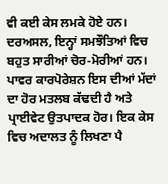ਵੀ ਕਈ ਕੇਸ ਲਮਕੇ ਹੋਏ ਹਨ। ਦਰਅਸਲ, ਇਨ੍ਹਾਂ ਸਮਝੌਤਿਆਂ ਵਿਚ ਬਹੁਤ ਸਾਰੀਆਂ ਚੋਰ-ਮੋਰੀਆਂ ਹਨ। ਪਾਵਰ ਕਾਰਪੋਰੇਸ਼ਨ ਇਸ ਦੀਆਂ ਮੱਦਾਂ ਦਾ ਹੋਰ ਮਤਲਬ ਕੱਢਦੀ ਹੈ ਅਤੇ ਪ੍ਰਾਈਵੇਟ ਉਤਪਾਦਕ ਹੋਰ। ਇਕ ਕੇਸ ਵਿਚ ਅਦਾਲਤ ਨੂੰ ਲਿਖਣਾ ਪੈ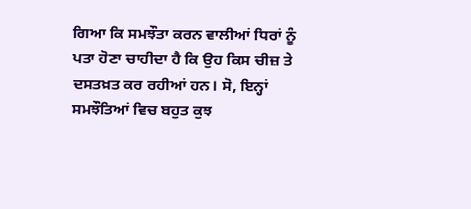ਗਿਆ ਕਿ ਸਮਝੌਤਾ ਕਰਨ ਵਾਲੀਆਂ ਧਿਰਾਂ ਨੂੰ ਪਤਾ ਹੋਣਾ ਚਾਹੀਦਾ ਹੈ ਕਿ ਉਹ ਕਿਸ ਚੀਜ਼ ਤੇ ਦਸਤਖ਼ਤ ਕਰ ਰਹੀਆਂ ਹਨ। ਸੋ, ਇਨ੍ਹਾਂ ਸਮਝੌਤਿਆਂ ਵਿਚ ਬਹੁਤ ਕੁਝ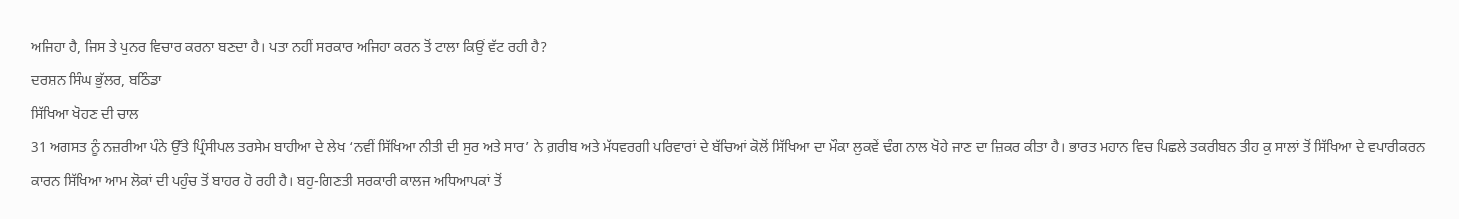ਅਜਿਹਾ ਹੈ, ਜਿਸ ਤੇ ਪੁਨਰ ਵਿਚਾਰ ਕਰਨਾ ਬਣਦਾ ਹੈ। ਪਤਾ ਨਹੀਂ ਸਰਕਾਰ ਅਜਿਹਾ ਕਰਨ ਤੋਂ ਟਾਲਾ ਕਿਉਂ ਵੱਟ ਰਹੀ ਹੈ?
ਦਰਸ਼ਨ ਸਿੰਘ ਭੁੱਲਰ, ਬਠਿੰਡਾ
ਸਿੱਖਿਆ ਖੋਹਣ ਦੀ ਚਾਲ
31 ਅਗਸਤ ਨੂੰ ਨਜ਼ਰੀਆ ਪੰਨੇ ਉੱਤੇ ਪ੍ਰਿੰਸੀਪਲ ਤਰਸੇਮ ਬਾਹੀਆ ਦੇ ਲੇਖ ‘ਨਵੀਂ ਸਿੱਖਿਆ ਨੀਤੀ ਦੀ ਸੁਰ ਅਤੇ ਸਾਰ’ ਨੇ ਗ਼ਰੀਬ ਅਤੇ ਮੱਧਵਰਗੀ ਪਰਿਵਾਰਾਂ ਦੇ ਬੱਚਿਆਂ ਕੋਲੋਂ ਸਿੱਖਿਆ ਦਾ ਮੌਕਾ ਲੁਕਵੇਂ ਢੰਗ ਨਾਲ ਖੋਹੇ ਜਾਣ ਦਾ ਜ਼ਿਕਰ ਕੀਤਾ ਹੈ। ਭਾਰਤ ਮਹਾਨ ਵਿਚ ਪਿਛਲੇ ਤਕਰੀਬਨ ਤੀਹ ਕੁ ਸਾਲਾਂ ਤੋਂ ਸਿੱਖਿਆ ਦੇ ਵਪਾਰੀਕਰਨ ਕਾਰਨ ਸਿੱਖਿਆ ਆਮ ਲੋਕਾਂ ਦੀ ਪਹੁੰਚ ਤੋਂ ਬਾਹਰ ਹੋ ਰਹੀ ਹੈ। ਬਹੁ-ਗਿਣਤੀ ਸਰਕਾਰੀ ਕਾਲਜ ਅਧਿਆਪਕਾਂ ਤੋਂ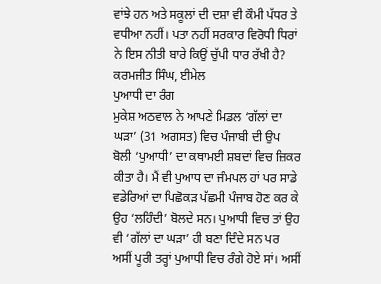ਵਾਂਝੇ ਹਨ ਅਤੇ ਸਕੂਲਾਂ ਦੀ ਦਸ਼ਾ ਵੀ ਕੌਮੀ ਪੱਧਰ ਤੇ ਵਧੀਆ ਨਹੀਂ। ਪਤਾ ਨਹੀਂ ਸਰਕਾਰ ਵਿਰੋਧੀ ਧਿਰਾਂ ਨੇ ਇਸ ਨੀਤੀ ਬਾਰੇ ਕਿਉਂ ਚੁੱਪੀ ਧਾਰ ਰੱਖੀ ਹੈ?
ਕਰਮਜੀਤ ਸਿੰਘ, ਈਮੇਲ
ਪੁਆਧੀ ਦਾ ਰੰਗ
ਮੁਕੇਸ਼ ਅਠਵਾਲ ਨੇ ਆਪਣੇ ਮਿਡਲ ‘ਗੱਲਾਂ ਦਾ ਘੜਾ’ (31 ਅਗਸਤ) ਵਿਚ ਪੰਜਾਬੀ ਦੀ ਉਪ ਬੋਲੀ ‘ਪੁਆਧੀ’ ਦਾ ਕਥਾਮਈ ਸ਼ਬਦਾਂ ਵਿਚ ਜ਼ਿਕਰ ਕੀਤਾ ਹੈ। ਮੈਂ ਵੀ ਪੁਆਧ ਦਾ ਜੰਮਪਲ ਹਾਂ ਪਰ ਸਾਡੇ ਵਡੇਰਿਆਂ ਦਾ ਪਿਛੋਕੜ ਪੱਛਮੀ ਪੰਜਾਬ ਹੋਣ ਕਰ ਕੇ ਉਹ ‘ਲਹਿੰਦੀ’ ਬੋਲਦੇ ਸਨ। ਪੁਆਧੀ ਵਿਚ ਤਾਂ ਉਹ ਵੀ ‘ਗੱਲਾਂ ਦਾ ਘੜਾ’ ਹੀ ਬਣਾ ਦਿੰਦੇ ਸਨ ਪਰ ਅਸੀਂ ਪੂਰੀ ਤਰ੍ਹਾਂ ਪੁਆਧੀ ਵਿਚ ਰੰਗੇ ਹੋਏ ਸਾਂ। ਅਸੀਂ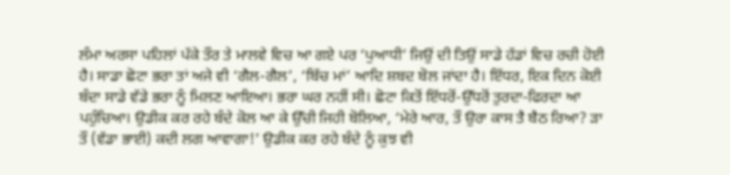ਲੰਮਾ ਅਰਸਾ ਪਹਿਲਾਂ ਪੱਕੇ ਤੌਰ ਤੇ ਮਾਲਵੇ ਵਿਚ ਆ ਗਏ ਪਰ ‘ਪੁਆਧੀ’ ਜਿਉਂ ਦੀ ਤਿਉਂ ਸਾਡੇ ਹੱਡਾਂ ਵਿਚ ਰਚੀ ਹੋਈ ਹੈ। ਸਾਡਾ ਛੋਟਾ ਭਰਾ ਤਾਂ ਅਜੇ ਵੀ ‘ਗੈਲ-ਗੈਲ’, ‘ਬਿੱਚ ਮਾਂ’ ਆਦਿ ਸ਼ਬਦ ਬੋਲ ਜਾਂਦਾ ਹੈ। ਇੱਧਰ, ਇਕ ਦਿਨ ਕੋਈ ਬੰਦਾ ਸਾਡੇ ਵੱਡੇ ਭਰਾ ਨੂੰ ਮਿਲਣ ਆਇਆ। ਭਰਾ ਘਰ ਨਹੀਂ ਸੀ। ਛੋਟਾ ਕਿਤੋਂ ਇੱਧਰੋਂ-ਉੱਧਰੋਂ ਤੁਰਦਾ-ਫਿਰਦਾ ਆ ਪਹੁੰਚਿਆ। ਉਡੀਕ ਕਰ ਰਹੇ ਬੰਦੇ ਕੋਲ ਆ ਕੇ ਉੱਚੀ ਜਿਹੀ ਬੋਲਿਆ, ‘ਮੇਰੇ ਆਰ, ਤੌ ਉਰਾ ਕਾਸ ਤੈ ਬੈਠ ਰਿਆ? ੜਾ ਤੌ (ਵੱਡਾ ਭਾਈ) ਕਦੀ ਲਗ ਆਵਾਗਾ!’ ਉਡੀਕ ਕਰ ਰਹੇ ਬੰਦੇ ਨੂੰ ਕੁਝ ਵੀ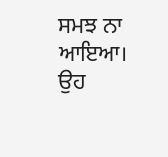ਸਮਝ ਨਾ ਆਇਆ। ਉਹ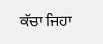ਕੱਚਾ ਜਿਹਾ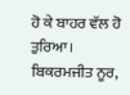ਹੋ ਕੇ ਬਾਹਰ ਵੱਲ ਹੋ ਤੁਰਿਆ।
ਬਿਕਰਮਜੀਤ ਨੂਰ,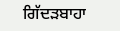ਗਿੱਦੜਬਾਹਾ